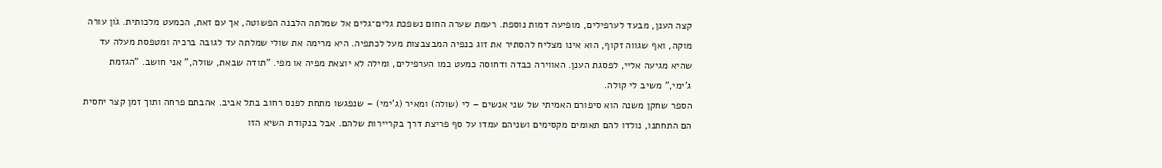קצה הענן, מבעד לערפילים, מופיעה דמות נוספת. רעמת שערה החום נשפכת גלים־גלים אל שמלתה הלבנה הפשוטה, אך עם זאת, הכמעט מלכותית. גֹון עורה מוקה, ואף שגווה זקוף, הוא אינו מצליח להסתיר את זוג כנפיה המבצבצות מעל לכתפיה. היא מרימה את שולי שמלתה עד לגובה ברכיה ומטפסת מעלה עד שהיא מגיעה אליי, לפסגת הענן. האווירה כבדה ודחוסה כמעט כמו הערפילים, ומילה לא יוצאת מפיה או מפי. "תודה שבאת, שולה," אני חושב. "הגזמת ג'ימי," משיב לי קולה.
הספר שחקן משנה הוא סיפורם האמיתי של שני אנשים – לי (שולה) ומאיר (ג'ימי) – שנפגשו מתחת לפנס רחוב בתל אביב. אהבתם פרחה ותוך זמן קצר יחסית הם התחתנו, נולדו להם תאומים מקסימים ושניהם עמדו על סף פריצת דרך בקריירות שלהם. אבל בנקודת השיא הזו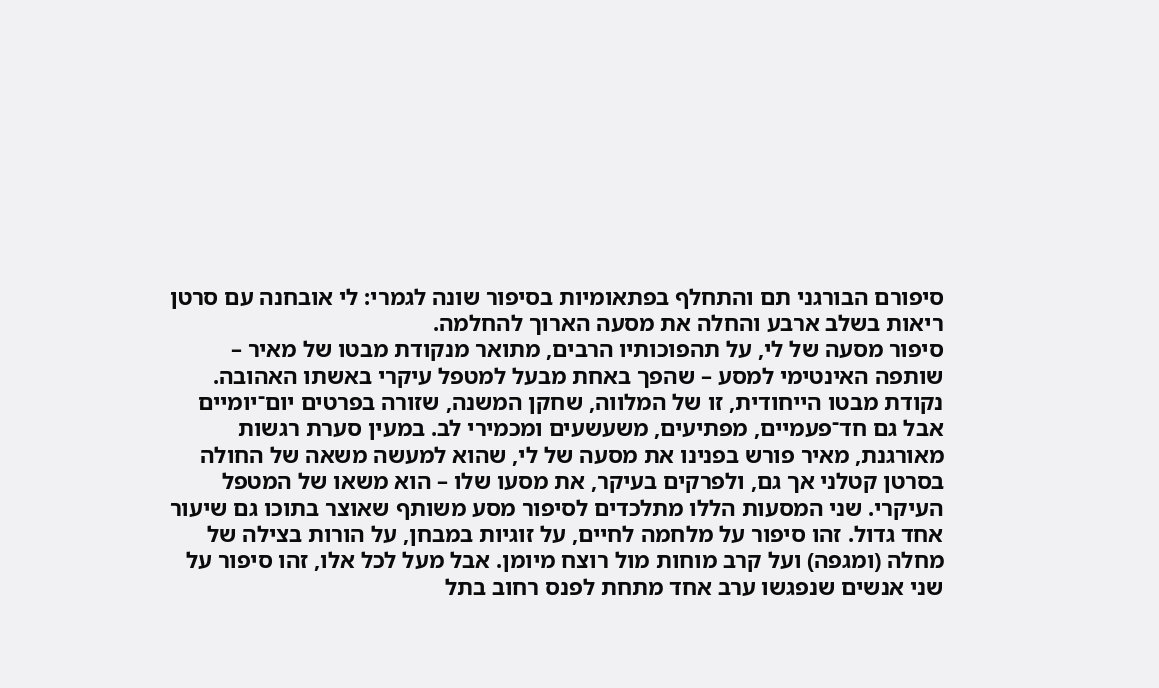סיפורם הבורגני תם והתחלף בפתאומיות בסיפור שונה לגמרי: לי אובחנה עם סרטן ריאות בשלב ארבע והחלה את מסעה הארוך להחלמה.
סיפור מסעה של לי, על תהפוכותיו הרבים, מתואר מנקודת מבטו של מאיר – שותפה האינטימי למסע – שהפך באחת מבעל למטפל עיקרי באשתו האהובה. נקודת מבטו הייחודית, זו של המלווה, שחקן המשנה, שזורה בפרטים יום־יומיים אבל גם חד־פעמיים, מפתיעים, משעשעים ומכמירי לב. במעין סערת רגשות מאורגנת, מאיר פורש בפנינו את מסעה של לי, שהוא למעשה משאה של החולה בסרטן קטלני אך גם, ולפרקים בעיקר, את מסעו שלו – הוא משאו של המטפל העיקרי. שני המסעות הללו מתלכדים לסיפור מסע משותף שאוצר בתוכו גם שיעור אחד גדול. זהו סיפור על מלחמה לחיים, על זוגיות במבחן, על הורות בצילה של מחלה (ומגפה) ועל קרב מוחות מול רוצח מיומן. אבל מעל לכל אלו, זהו סיפור על שני אנשים שנפגשו ערב אחד מתחת לפנס רחוב בתל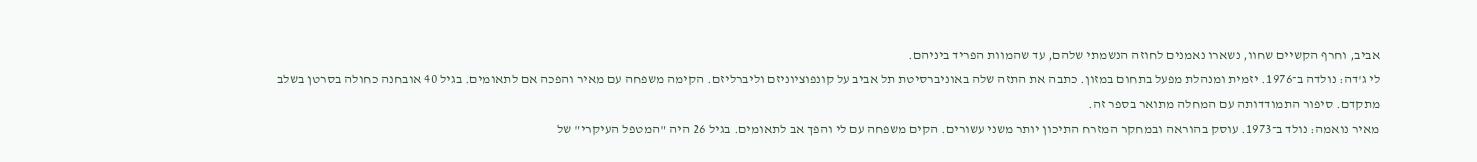אביב, וחרף הקשיים שחוו, נשארו נאמנים לחוזה הנשמתי שלהם, עד שהמוות הפריד ביניהם.
לי ג'דה: נולדה ב־1976. יזמית ומנהלת מפעל בתחום במזון. כתבה את התזה שלה באוניברסיטת תל אביב על קונפוציוניזם וליברליזם. הקימה משפחה עם מאיר והפכה אם לתאומים. בגיל 40 אובחנה כחולה בסרטן בשלב מתקדם. סיפור התמודדותה עם המחלה מתואר בספר זה.
מאיר נואמה: נולד ב־1973. עוסק בהוראה ובמחקר המזרח התיכון יותר משני עשורים. הקים משפחה עם לי והפך אב לתאומים. בגיל 26 היה "המטפל העיקרי" של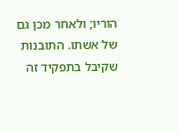הוריו; ולאחר מכן גם של אשתו. התובנות שקיבל בתפקיד זה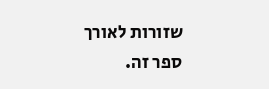שזורות לאורך ספר זה.